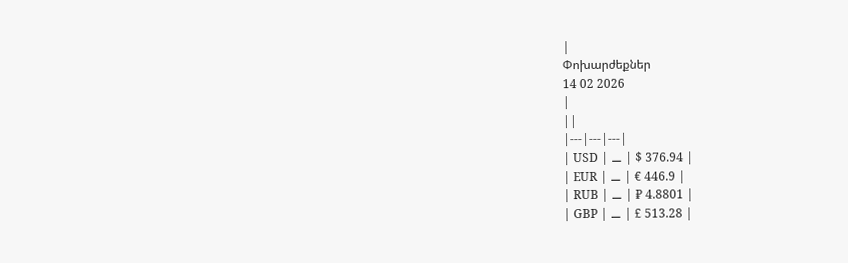|
Փոխարժեքներ
14 02 2026
|
||
|---|---|---|
| USD | ⚊ | $ 376.94 |
| EUR | ⚊ | € 446.9 |
| RUB | ⚊ | ₽ 4.8801 |
| GBP | ⚊ | £ 513.28 |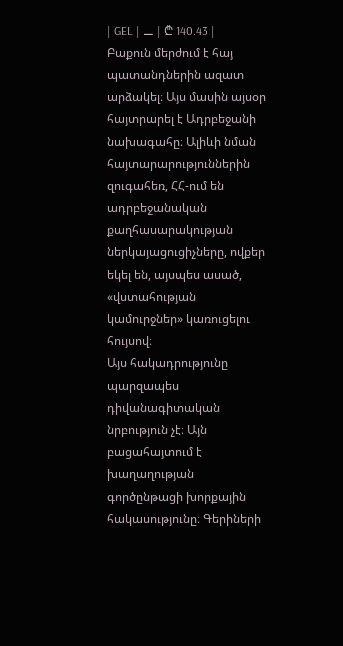| GEL | ⚊ | ₾ 140.43 |
Բաքուն մերժում է հայ պատանդներին ազատ արձակել։ Այս մասին այսօր հայտրարել է Ադրբեջանի նախագահը։ Ալիևի նման հայտարարություններին զուգահեռ, ՀՀ-ում են ադրբեջանական քաղհասարակության ներկայացուցիչները, ովքեր եկել են, այսպես ասած, «վստահության կամուրջներ» կառուցելու հույսով։
Այս հակադրությունը պարզապես դիվանագիտական նրբություն չէ։ Այն բացահայտում է խաղաղության գործընթացի խորքային հակասությունը։ Գերիների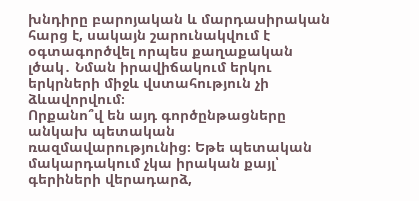խնդիրը բարոյական և մարդասիրական հարց է, սակայն շարունակվում է օգտագործվել որպես քաղաքական լծակ․ Նման իրավիճակում երկու երկրների միջև վստահություն չի ձևավորվում։
Որքանո՞վ են այդ գործընթացները անկախ պետական ռազմավարությունից։ Եթե պետական մակարդակում չկա իրական քայլ՝ գերիների վերադարձ,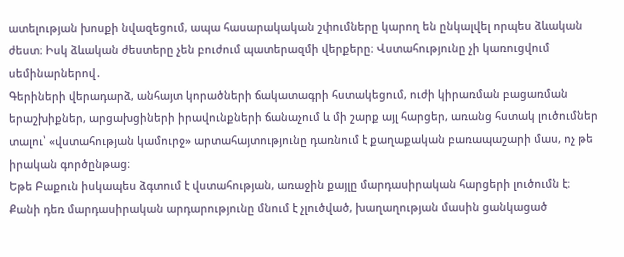ատելության խոսքի նվազեցում, ապա հասարակական շփումները կարող են ընկալվել որպես ձևական ժեստ։ Իսկ ձևական ժեստերը չեն բուժում պատերազմի վերքերը։ Վստահությունը չի կառուցվում սեմինարներով․
Գերիների վերադարձ, անհայտ կորածների ճակատագրի հստակեցում, ուժի կիրառման բացառման երաշխիքներ, արցախցիների իրավունքների ճանաչում և մի շարք այլ հարցեր, առանց հստակ լուծումներ տալու՝ «վստահության կամուրջ» արտահայտությունը դառնում է քաղաքական բառապաշարի մաս, ոչ թե իրական գործընթաց։
Եթե Բաքուն իսկապես ձգտում է վստահության, առաջին քայլը մարդասիրական հարցերի լուծումն է։ Քանի դեռ մարդասիրական արդարությունը մնում է չլուծված, խաղաղության մասին ցանկացած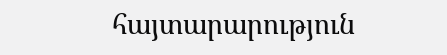հայտարարություն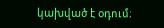կախված է օդում։